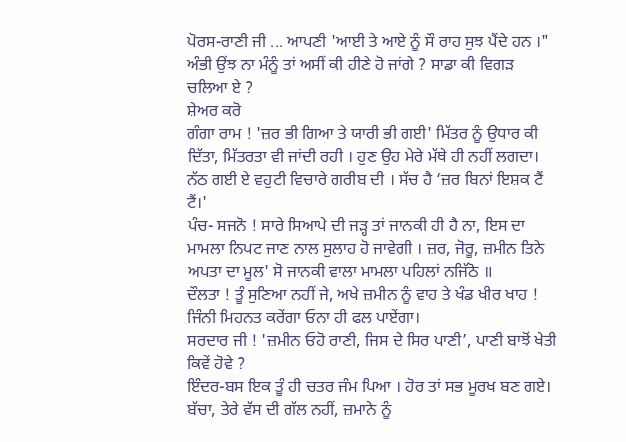ਪੋਰਸ-ਰਾਣੀ ਜੀ ... ਆਪਣੀ 'ਆਈ ਤੇ ਆਏ ਨੂੰ ਸੌ ਰਾਹ ਸੁਝ ਪੈਂਦੇ ਹਨ ।" ਅੰਭੀ ਉਂਝ ਨਾ ਮੰਨੂੰ ਤਾਂ ਅਸੀਂ ਕੀ ਹੀਣੇ ਹੋ ਜਾਂਗੇ ? ਸਾਡਾ ਕੀ ਵਿਗੜ ਚਲਿਆ ਏ ?
ਸ਼ੇਅਰ ਕਰੋ
ਗੰਗਾ ਰਾਮ ! 'ਜ਼ਰ ਭੀ ਗਿਆ ਤੇ ਯਾਰੀ ਭੀ ਗਈ' ਮਿੱਤਰ ਨੂੰ ਉਧਾਰ ਕੀ ਦਿੱਤਾ, ਮਿੱਤਰਤਾ ਵੀ ਜਾਂਦੀ ਰਹੀ । ਹੁਣ ਉਹ ਮੇਰੇ ਮੱਥੇ ਹੀ ਨਹੀਂ ਲਗਦਾ।
ਨੱਠ ਗਈ ਏ ਵਹੁਟੀ ਵਿਚਾਰੇ ਗਰੀਬ ਦੀ । ਸੱਚ ਹੈ ‘ਜ਼ਰ ਬਿਨਾਂ ਇਸ਼ਕ ਟੈਂ ਟੈਂ।'
ਪੰਚ- ਸਜਨੋ ! ਸਾਰੇ ਸਿਆਪੇ ਦੀ ਜੜ੍ਹ ਤਾਂ ਜਾਨਕੀ ਹੀ ਹੈ ਨਾ, ਇਸ ਦਾ ਮਾਮਲਾ ਨਿਪਟ ਜਾਣ ਨਾਲ ਸੁਲਾਹ ਹੋ ਜਾਵੇਗੀ । ਜ਼ਰ, ਜੋਰੂ, ਜ਼ਮੀਨ ਤਿਨੇ ਅਪਤਾ ਦਾ ਮੂਲ' ਸੋ ਜਾਨਕੀ ਵਾਲਾ ਮਾਮਲਾ ਪਹਿਲਾਂ ਨਜਿੱਠੋ ॥
ਦੌਲਤਾ ! ਤੂੰ ਸੁਣਿਆ ਨਹੀਂ ਜੇ, ਅਖੇ ਜ਼ਮੀਨ ਨੂੰ ਵਾਹ ਤੇ ਖੰਡ ਖੀਰ ਖਾਹ ! ਜਿੰਨੀ ਮਿਹਨਤ ਕਰੇਂਗਾ ਓਨਾ ਹੀ ਫਲ ਪਾਏਂਗਾ।
ਸਰਦਾਰ ਜੀ ! 'ਜ਼ਮੀਨ ਓਹੋ ਰਾਣੀ, ਜਿਸ ਦੇ ਸਿਰ ਪਾਣੀ’, ਪਾਣੀ ਬਾਝੋਂ ਖੇਤੀ ਕਿਵੇਂ ਹੋਵੇ ?
ਇੰਦਰ-ਬਸ ਇਕ ਤੂੰ ਹੀ ਚਤਰ ਜੰਮ ਪਿਆ । ਹੋਰ ਤਾਂ ਸਭ ਮੂਰਖ ਬਣ ਗਏ। ਬੱਚਾ, ਤੇਰੇ ਵੱਸ ਦੀ ਗੱਲ ਨਹੀਂ, ਜ਼ਮਾਨੇ ਨੂੰ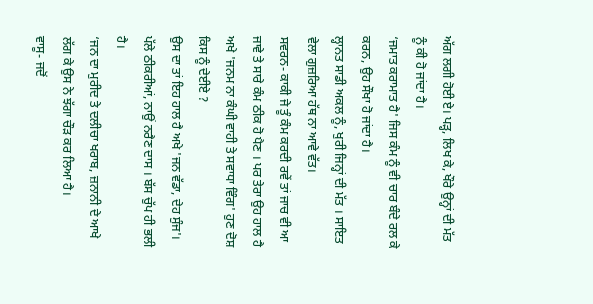ਅੱਗ ਲਗੀ ਹੋਈ ਏ। ਪੜ੍ਹ, ਲਿਖ ਕੇ, ਖੌਰੇ ਉਨ੍ਹਾਂ ਦੀ ਮੱਤ ਨੂੰ ਕੀ ਹੋ ਜਾਂਦਾ ਹੈ।
‘ਜਮਾਤ ਕਰਾਮਾਤ ਹੈ' ਜਿਸ ਕੰਮ ਨੂੰ ਵੀ ਚਾਰ ਬੰਦੇ ਰਲ ਕੇ ਕਰਨ, ਉਹ ਸੌਖਾ ਹੋ ਜਾਂਦਾ ਹੈ।
ਲ੍ਹਾਨਤ ਸਾਡੀ ਅਕਲ ਨੂੰ, ਖੁਰੀ ਜਿਨ੍ਹਾਂ ਦੀ ਮੱਤ । ਸਾਇਤ ਵੇਲਾ ਗੁਜ਼ਰਿਆ ਹੱਥ ਨਾ ਆਵੇ ਵੱਤ।
ਸਵਰਨ- ਕਾਕੀ ਜੇ ਤੂੰ ਕੰਮ ਕਰਦੀ ਰਵੇਂ ਤਾਂ ਜਾਚ ਵੀ ਆ ਜਾਵੇ ਤੇ ਸਾਰੇ ਕੰਮ ਠੀਕ ਹੋ ਪੈਣ । ਪਰ ਤੇਰਾ ਉਹ ਹਾਲ ਹੈ ਅਖੇ 'ਜਨਮ ਨਾ ਕੰਘੀ ਵਾਹੀ ਤੇ ਸਵਾਧਾ ਵਿੰਗ' ਹੁਣ ਦੋਸ਼ ਕਿਸ ਨੂੰ ਦੇਈਏ ?
ਉਸ ਦਾ ਤਾਂ ਇਹ ਹਾਲ ਹੈ ਅਖੇ 'ਜਨ ਵੱਡਾ, ਦੇਹ ਸੁੰਜ'। ਪੱਲੇ ਠੀਕਰੀਆਂ, ਨਾਉਂ ਨਰੈਣ ਦਾਸ । ਬੱਸ ਚੁੱਪ ਹੀ ਭਲੀ ਹੈ।
‘ਜਨ ਦਾ ਮੁਰੀਦ ਤੇ ਦਲੀਚਾ ਖਰਾਬ, ਜ਼ਨਾਨੀ ਦੇ ਆਖੇ ਲੱਗ ਕੇ ਉਸ ਨੇ ਝੱਗਾ ਚੌੜ ਕਰ ਲਿਆ ਹੈ।
ਵਾਸੂ- ਜਦੋਂ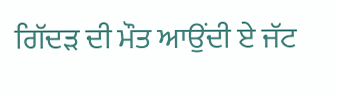ਗਿੱਦੜ ਦੀ ਮੌਤ ਆਉਂਦੀ ਏ ਜੱਟ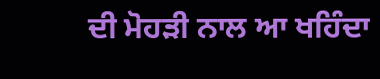ਦੀ ਮੋਹੜੀ ਨਾਲ ਆ ਖਹਿੰਦਾ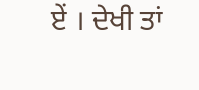ਏਂ । ਦੇਖੀ ਤਾਂ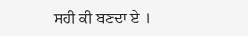ਸਹੀ ਕੀ ਬਣਦਾ ਏ ।